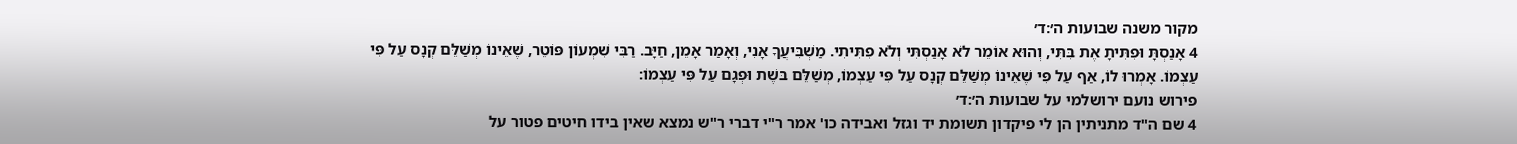מקור משנה שבועות ה׳:ד׳
4 אָנַסְתָּ וּפִתִּיתָ אֶת בִּתִּי, וְהוּא אוֹמֵר לֹא אָנַסְתִּי וְלֹא פִתִּיתִי. מַשְׁבִּיעֲךָ אָנִי, וְאָמַר אָמֵן, חַיָּב. רַבִּי שִׁמְעוֹן פּוֹטֵר, שֶׁאֵינוֹ מְשַׁלֵּם קְנָס עַל פִּי עַצְמוֹ. אָמְרוּ לוֹ, אַף עַל פִּי שֶׁאֵינוֹ מְשַׁלֵּם קְנָס עַל פִּי עַצְמוֹ, מְשַׁלֵּם בּשֶׁת וּפְגָם עַל פִּי עַצְמוֹ:
פירוש נועם ירושלמי על שבועות ה׳:ד׳
4 שם ה"ד מתניתין הן לי פיקדון תשומת יד וגזל ואבידה כו' אמר ר"י דברי ר"ש נמצא שאין בידו חיטים פטור על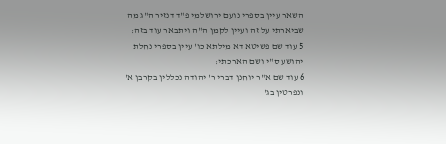השאר עיין בספרי נועם ירושלמי פ"ד דנזיר ה"ג מה שביארתי על זה ועיין לקמן ה"ה ויתבאר עוד בזה:
5 עוד שם פשיטא דא מילתא כו' עיין בספרי נחלת יהושע ס"י ושם הארכתי:
6 עוד שם א"ר יוחנן דברי ר' יהודה נכללין בקרבן א' ונפרטין בג'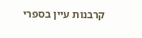קרבנות עיין בספרי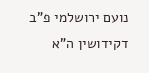נועם ירושלמי פ"ב דקידושין ה"א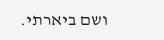ושם ביארתי.